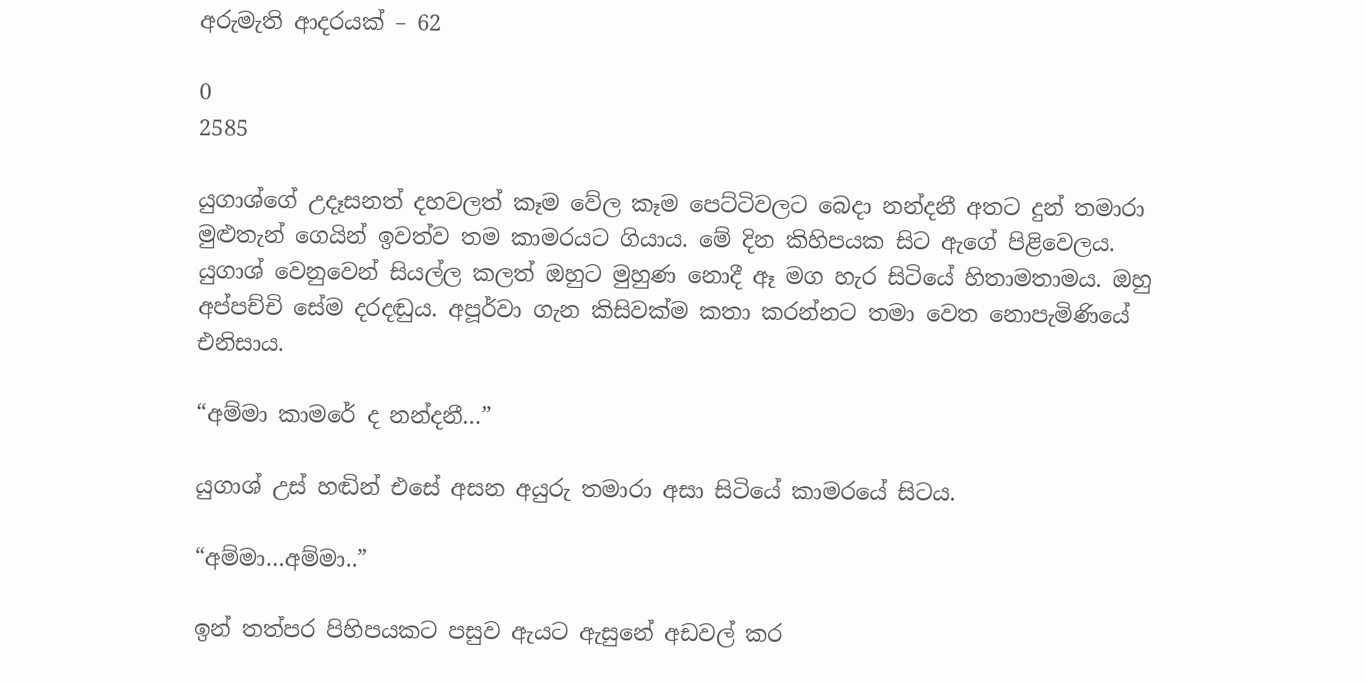අරුමැති ආදරයක් – 62

0
2585

යුගාශ්ගේ උදෑසනත් දහවලත් කෑම වේල කෑම පෙට්ටිවලට බෙදා නන්දනී අතට දුන් තමාරා මුළුතැන් ගෙයින් ඉවත්ව තම කාමරයට ගියාය. මේ දින කිහිපයක සිට ඇගේ පිළිවෙලය. යුගාශ් වෙනුවෙන් සියල්ල කලත් ඔහුට මුහුණ නොදී ඈ මග හැර සිටියේ හිතාමතාමය. ඔහු අප්පච්චි සේම දරදඬුය. අපූර්වා ගැන කිසිවක්ම කතා කරන්නට තමා වෙත නොපැමිණියේ එනිසාය.

“අම්මා කාමරේ ද නන්දනී…”

යුගාශ් උස් හඬින් එසේ අසන අයුරු තමාරා අසා සිටියේ කාමරයේ සිටය.

“අම්මා…අම්මා..”

ඉන් තත්පර පිහිපයකට පසුව ඇයට ඇසුනේ අඩවල් කර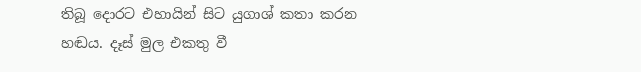තිබූ දොරට එහායින් සිට යුගාශ් කතා කරන හඬය. දෑස් මුල එකතු වී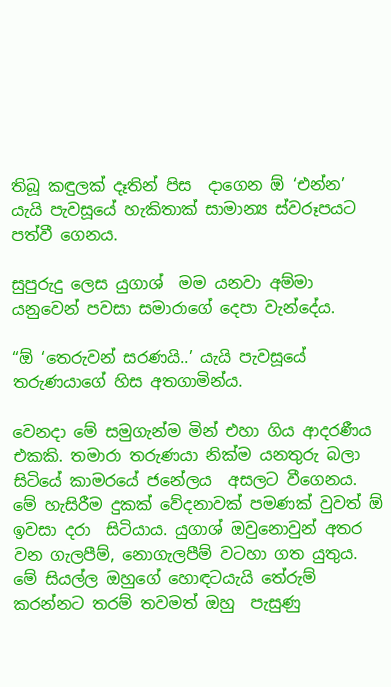තිබූ කඳුලක් දෑතින් පිස  දාගෙන ඕ ‘එන්න’ යැයි පැවසූයේ හැකිතාක් සාමාන්‍ය ස්වරූපයට පත්වී ගෙනය.

සුපුරුදු ලෙස යුගාශ්  මම යනවා අම්මා යනුවෙන් පවසා සමාරාගේ දෙපා වැන්දේය.

“ඕ ‘තෙරුවන් සරණයි..’ යැයි පැවසූයේ තරුණයාගේ හිස අතගාමින්ය.

වෙනදා මේ සමුගැන්ම මින් එහා ගිය ආදරණීය එකකි. තමාරා තරුණයා නික්ම යනතුරු බලා සිටියේ කාමරයේ ජනේලය  අසලට වීගෙනය. මේ හැසිරීම දුකක් වේදනාවක් පමණක් වුවත් ඕ  ඉවසා දරා  සිටියාය. යුගාශ් ඔවුනොවුන් අතර වන ගැලපීම්, නොගැලපීම් වටහා ගත යුතුය. මේ සියල්ල ඔහුගේ හොඳටයැයි තේරුම් කරන්නට තරම් තවමත් ඔහු  පැසුණු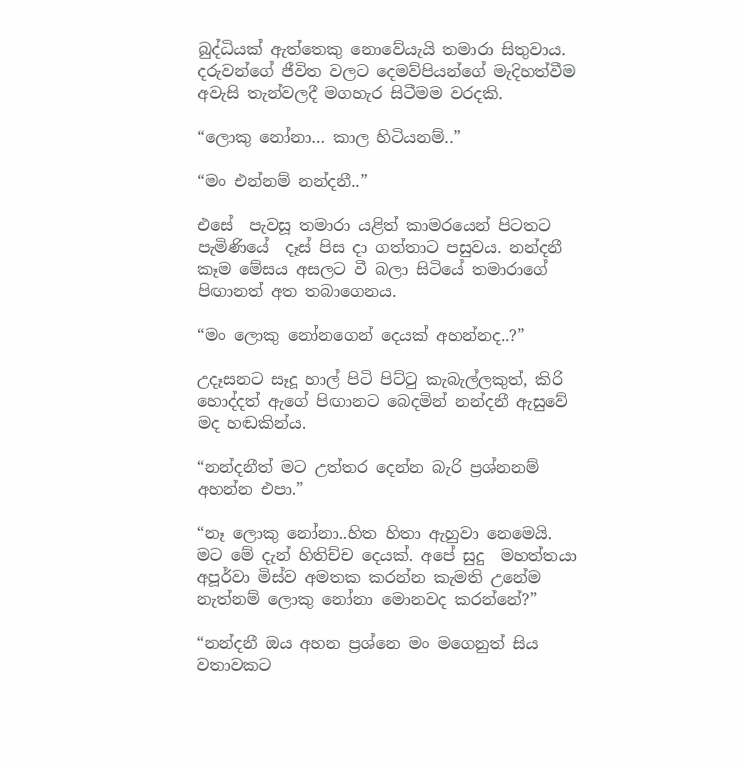බුද්ධියක් ඇත්තෙකු නොවේයැයි තමාරා සිතුවාය. දරුවන්ගේ ජීවිත වලට දෙමව්පියන්ගේ මැදිහත්වීම අවැසි තැන්වලදී මගහැර සිටීමම වරදකි.

“ලොකු නෝනා… කාල හිටියනම්..”

“මං එන්නම් නන්දනී..”

එසේ  පැවසූ තමාරා යළිත් කාමරයෙන් පිටතට පැමිණියේ  දෑස් පිස දා ගත්තාට පසුවය. නන්දනී කෑම මේසය අසලට වී බලා සිටියේ තමාරාගේ පිඟානත් අත තබාගෙනය.

“මං ලොකු නෝනගෙන් දෙයක් අහන්නද..?”

උදෑසනට සෑදූ හාල් පිටි පිට්ටු කැබැල්ලකුත්, කිරි හොද්දත් ඇගේ පිඟානට බෙදමින් නන්දනී ඇසුවේ මද හඬකින්ය.

“නන්දනීත් මට උත්තර දෙන්න බැරි ප්‍රශ්නනම් අහන්න එපා.”

“නෑ ලොකු නෝනා..හිත හිතා ඇහුවා නෙමෙයි.  මට මේ දැන් හිතිච්ච දෙයක්. අපේ සුදු  මහත්තයා අපූර්වා මිස්ව අමතක කරන්න කැමති උනේම නැත්නම් ලොකු නෝනා මොනවද කරන්නේ?”

“නන්දනී ඔය අහන ප්‍රශ්නෙ මං මගෙනුත් සිය වතාවකට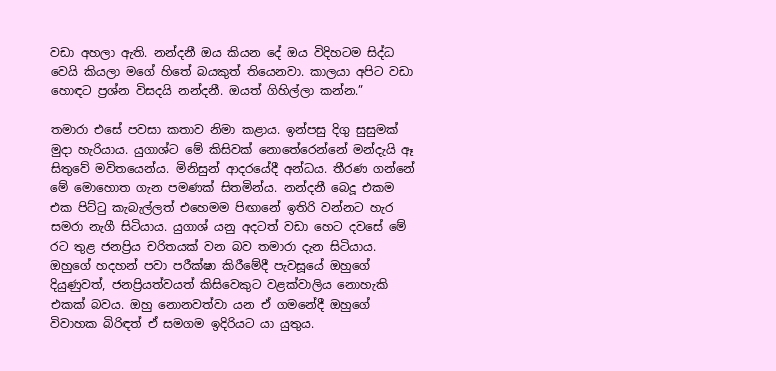වඩා අහලා ඇති. නන්දනී ඔය කියන දේ ඔය විදිහටම සිද්ධ වෙයි කියලා මගේ හිතේ බයකුත් තියෙනවා. කාලයා අපිට වඩා හොඳට ප්‍රශ්න විසදයි නන්දනී. ඔයත් ගිහිල්ලා කන්න.”

තමාරා එසේ පවසා කතාව නිමා කළාය. ඉන්පසු දිගු සුසුමක් මුදා හැරියාය. යුගාශ්ට මේ කිසිවක් නොතේරෙන්නේ මන්දැයි ඈ සිතුවේ මවිතයෙන්ය. මිනිසුන් ආදරයේදී අන්ධය. තීරණ ගන්නේ මේ මොහොත ගැන පමණක් සිතමින්ය. නන්දනී බෙදූ එකම එක පිට්ටු කැබැල්ලත් එහෙමම පිඟානේ ඉතිරි වන්නට හැර සමරා නැගී සිටියාය. යුගාශ් යනු අදටත් වඩා හෙට දවසේ මේ රට තුළ ජනප්‍රිය චරිතයක් වන බව තමාරා දැන සිටියාය. ඔහුගේ හදහන් පවා පරීක්ෂා කිරීමේදී පැවසූයේ ඔහුගේ දියුණුවත්, ජනප්‍රියත්වයත් කිසිවෙකුට වළක්වාලිය නොහැකි එකක් බවය. ඔහු නොනවත්වා යන ඒ ගමනේදී ඔහුගේ විවාහක බිරිඳත් ඒ සමගම ඉදිරියට යා යුතුය.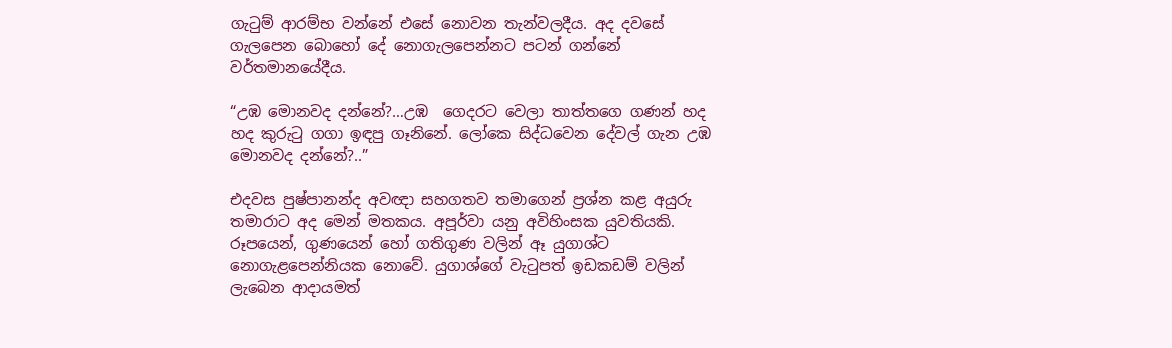ගැටුම් ආරම්භ වන්නේ එසේ නොවන තැන්වලදීය. අද දවසේ ගැලපෙන බොහෝ දේ නොගැලපෙන්නට පටන් ගන්නේ වර්තමානයේදීය.

“උඹ මොනවද දන්නේ?…උඹ  ගෙදරට වෙලා තාත්තගෙ ගණන් හද හද කුරුටු ගගා ඉඳපු ගෑනිනේ. ලෝකෙ සිද්ධවෙන දේවල් ගැන උඹ මොනවද දන්නේ?..”

එදවස පුෂ්පානන්ද අවඥා සහගතව තමාගෙන් ප්‍රශ්න කළ අයුරු තමාරාට අද මෙන් මතකය. අපූර්වා යනු අවිහිංසක යුවතියකි. රූපයෙන්, ගුණයෙන් හෝ ගතිගුණ වලින් ඈ යුගාශ්ට නොගැළපෙන්නියක නොවේ. යුගාශ්ගේ වැටුපත් ඉඩකඩම් වලින් ලැබෙන ආදායමත්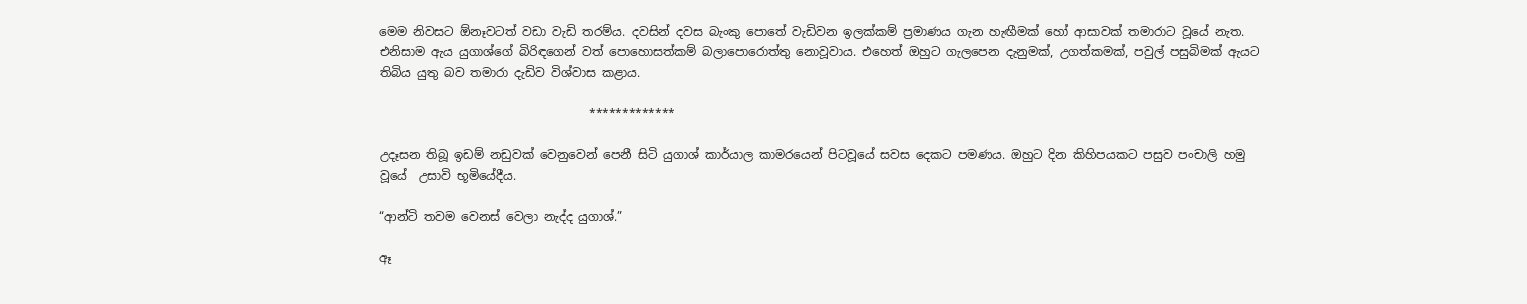මෙම නිවසට ඕනෑවටත් වඩා වැඩි තරම්ය. දවසින් දවස බැංකු පොතේ වැඩිවන ඉලක්කම් ප්‍රමාණය ගැන හැඟීමක් හෝ ආසාවක් තමාරාට වූයේ නැත. එනිසාම ඇය යුගාශ්ගේ බිරිඳගෙන් වත් පොහොසත්කම් බලාපොරොත්තු නොවූවාය. එහෙත් ඔහුට ගැලපෙන දැනුමක්, උගත්කමක්, පවුල් පසුබිමක් ඇයට තිබිය යුතු බව තමාරා දැඩිව විශ්වාස කළාය.

                                   *************

උදෑසන තිබූ ඉඩම් නඩුවක් වෙනුවෙන් පෙනී සිටි යුගාශ් කාර්යාල කාමරයෙන් පිටවූයේ සවස දෙකට පමණය. ඔහුට දින කිහිපයකට පසුව පංචාලි හමු වූයේ  උසාවි භූමියේදීය.

“ආන්ටි තවම වෙනස් වෙලා නැද්ද යුගාශ්.”

ඈ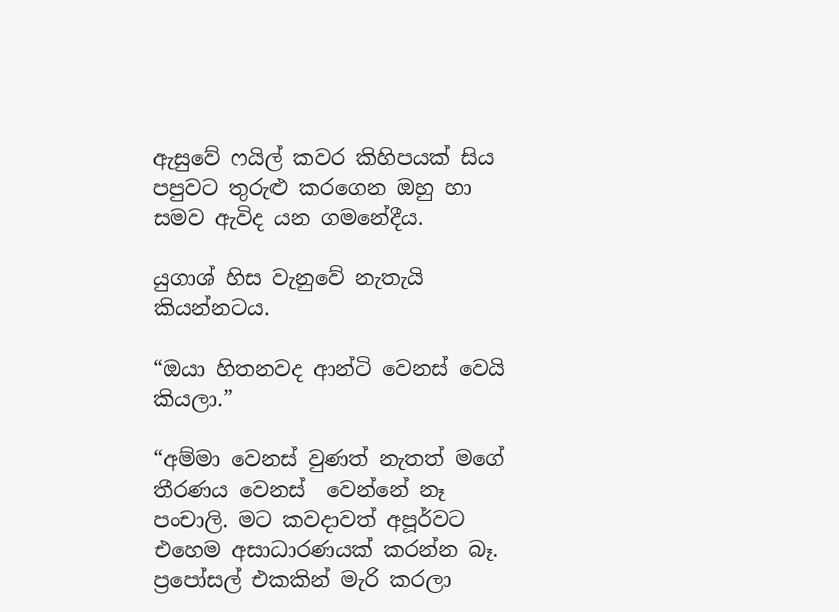ඇසුවේ ෆයිල් කවර කිහිපයක් සිය පපුවට තුරුළු කරගෙන ඔහු හා සමව ඇවිද යන ගමනේදීය.

යුගාශ් හිස වැනුවේ නැතැයි කියන්නටය.

“ඔයා හිතනවද ආන්ටි වෙනස් වෙයි කියලා.”

“අම්මා වෙනස් වුණත් නැතත් මගේ තීරණය වෙනස්  වෙන්නේ නෑ පංචාලි. මට කවදාවත් අපූර්වට එහෙම අසාධාරණයක් කරන්න බෑ. ප්‍රපෝසල් එකකින් මැරි කරලා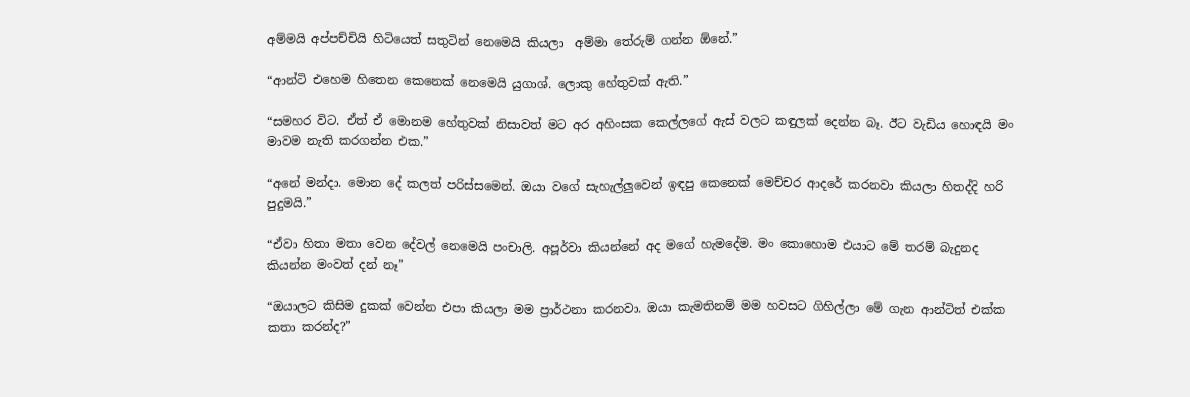අම්මයි අප්පච්චියි හිටියෙත් සතුටින් නෙමෙයි කියලා  අම්මා තේරුම් ගන්න ඕනේ.”

“ආන්ටි එහෙම හිතෙන කෙනෙක් නෙමෙයි යුගාශ්. ලොකු හේතුවක් ඇති.”

“සමහර විට. ඒත් ඒ මොනම හේතුවක් නිසාවත් මට අර අහිංසක කෙල්ලගේ ඇස් වලට කඳුලක් දෙන්න බෑ. ඊට වැඩිය හොඳයි මං මාවම නැති කරගන්න එක.”

“අනේ මන්දා. මොන දේ කලත් පරිස්සමෙන්. ඔයා වගේ සැහැල්ලුවෙන් ඉඳපු කෙනෙක් මෙච්චර ආදරේ කරනවා කියලා හිතද්දි හරි පුදුමයි.”

“ඒවා හිතා මතා වෙන දේවල් නෙමෙයි පංචාලි. අපූර්වා කියන්නේ අද මගේ හැමදේම. මං කොහොම එයාට මේ තරම් බැදුනද කියන්න මංවත් දන් නෑ”

“ඔයාලට කිසිම දුකක් වෙන්න එපා කියලා මම ප්‍රාර්ථනා කරනවා. ඔයා කැමතිනම් මම හවසට ගිහිල්ලා මේ ගැන ආන්ටිත් එක්ක  කතා කරන්ද?”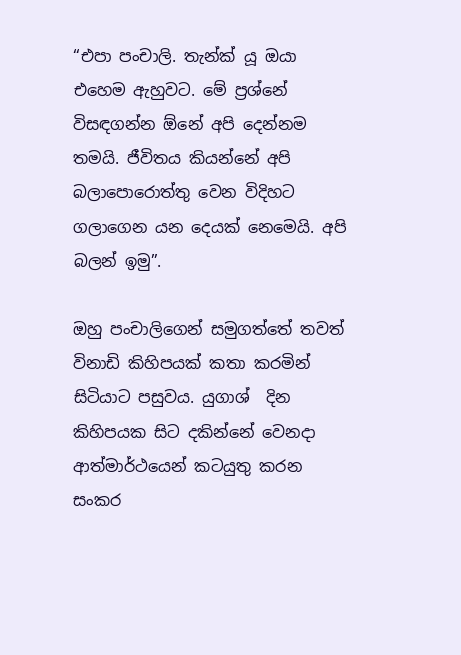“එපා පංචාලි. තැන්ක් යූ ඔයා එහෙම ඇහුවට. මේ ප්‍රශ්නේ විසඳගන්න ඕනේ අපි දෙන්නම තමයි. ජීවිතය කියන්නේ අපි බලාපොරොත්තු වෙන විදිහට ගලාගෙන යන දෙයක් නෙමෙයි. අපි බලන් ඉමු”.

ඔහු පංචාලිගෙන් සමුගත්තේ තවත් විනාඩි කිහිපයක් කතා කරමින් සිටියාට පසුවය. යුගාශ්  දින කිහිපයක සිට දකින්නේ වෙනදා ආත්මාර්ථයෙන් කටයුතු කරන සංකර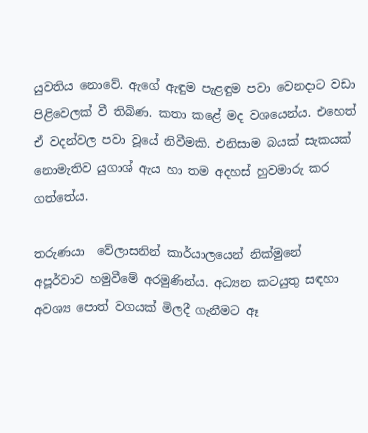යුවතිය නොවේ. ඇගේ ඇඳුම පැළඳුම පවා වෙනදාට වඩා පිළිවෙලක් වී තිබිණ. කතා කළේ මද වශයෙන්ය. එහෙත් ඒ වදන්වල පවා වූයේ නිවීමකි. එනිසාම බයක් සැකයක් නොමැතිව යුගාශ් ඇය හා තම අදහස් හුවමාරු කර ගත්තේය.

තරුණයා  වේලාසනින් කාර්යාලයෙන් නික්මුනේ  අපූර්වාව හමුවීමේ අරමුණින්ය. අධ්‍යන කටයුතු සඳහා අවශ්‍ය පොත් වගයක් මිලදී ගැනීමට ඈ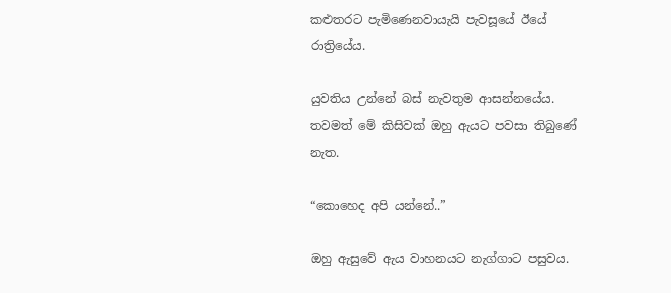කළුතරට පැමිණෙනවායැයි පැවසූයේ ඊයේ රාත්‍රියේය.

යුවතිය උන්නේ බස් නැවතුම ආසන්නයේය. තවමත් මේ කිසිවක් ඔහු ඇයට පවසා තිබුණේ නැත.

“කොහෙද අපි යන්නේ..”

ඔහු ඇසුවේ ඇය වාහනයට නැග්ගාට පසුවය.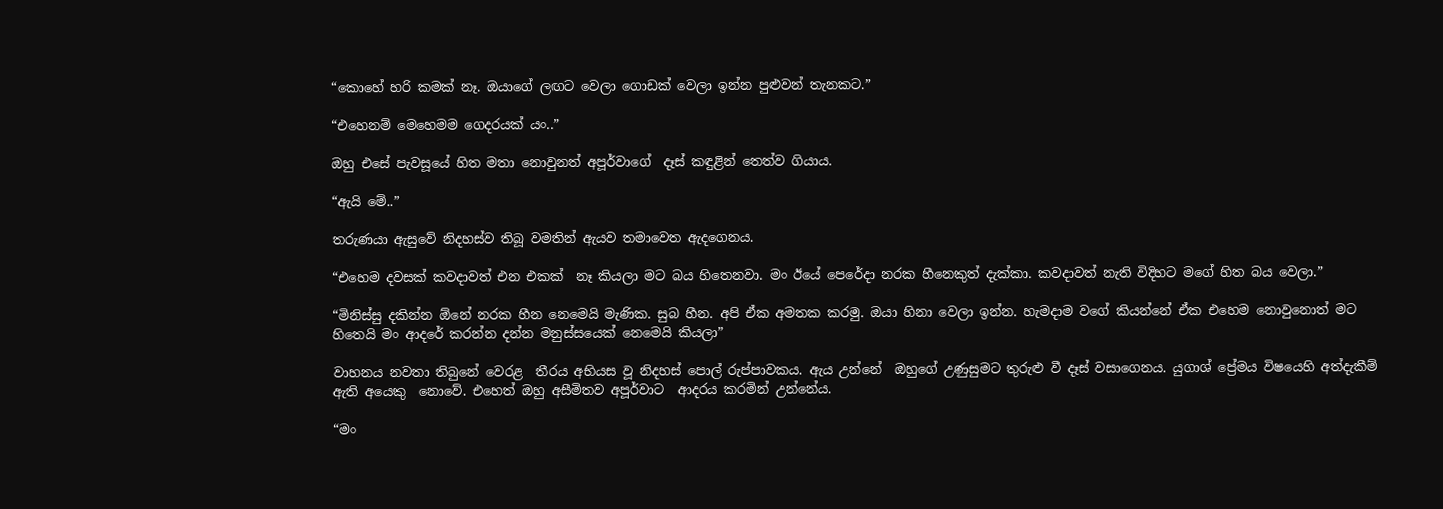“කොහේ හරි කමක් නෑ. ඔයාගේ ලඟට වෙලා ගොඩක් වෙලා ඉන්න පුළුවන් තැනකට.”

“එහෙනම් මෙහෙමම ගෙදරයක් යං..”

ඔහු එසේ පැවසූයේ හිත මතා නොවුනත් අපූර්වාගේ  දෑස් කඳුළින් තෙත්ව ගියාය.

“ඇයි මේ..”

තරුණයා ඇසුවේ නිදහස්ව තිබූ වමතින් ඇයව තමාවෙත ඇදගෙනය.

“එහෙම දවසක් කවදාවත් එන එකක්  නෑ කියලා මට බය හිතෙනවා. මං ඊයේ පෙරේදා නරක හීනෙකුත් දැක්කා. කවදාවත් නැති විදිහට මගේ හිත බය වෙලා.”

“මිනිස්සු දකින්න ඕනේ නරක හීන නෙමෙයි මැණික. සුබ හීන. අපි ඒක අමතක කරමු. ඔයා හිනා වෙලා ඉන්න. හැමදාම වගේ කියන්නේ ඒක එහෙම නොවුනොත් මට හිතෙයි මං ආදරේ කරන්න දන්න මනුස්සයෙක් නෙමෙයි කියලා”

වාහනය නවතා තිබුනේ වෙරළ  තීරය අභියස වූ නිදහස් පොල් රුප්පාවකය. ඇය උන්නේ  ඔහුගේ උණුසුමට තුරුළු වී දෑස් වසාගෙනය. යුගාශ් ප්‍රේමය විෂයෙහි අත්දැකීම් ඇති අයෙකු  නොවේ. එහෙත් ඔහු අසීමිතව අපූර්වාට  ආදරය කරමින් උන්නේය.

“මං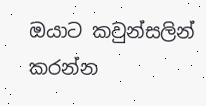ඔයාට කවුන්සලින් කරන්න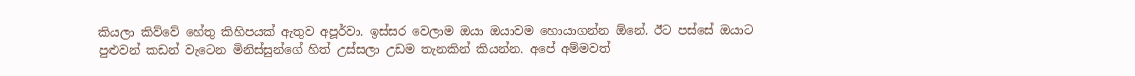කියලා කිව්වේ හේතු කිහිපයක් ඇතුව අපූර්වා. ඉස්සර වෙලාම ඔයා ඔයාවම හොයාගන්න ඕනේ. ඊට පස්සේ ඔයාට පුළුවන් කඩන් වැටෙන මිනිස්සුන්ගේ හිත් උස්සලා උඩම තැනකින් කියන්න. අපේ අම්මවත්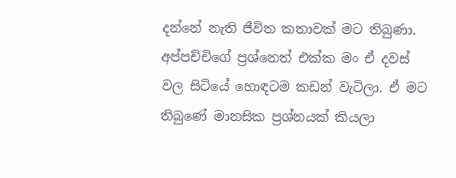දන්නේ නැති ජීවිත කතාවක් මට තිබුණා. අප්පච්චිගේ ප්‍රශ්නෙත් එක්ක මං ඒ දවස් වල සිටියේ හොඳටම කඩන් වැටිලා. ඒ මට තිබුණේ මානසික ප්‍රශ්නයක් කියලා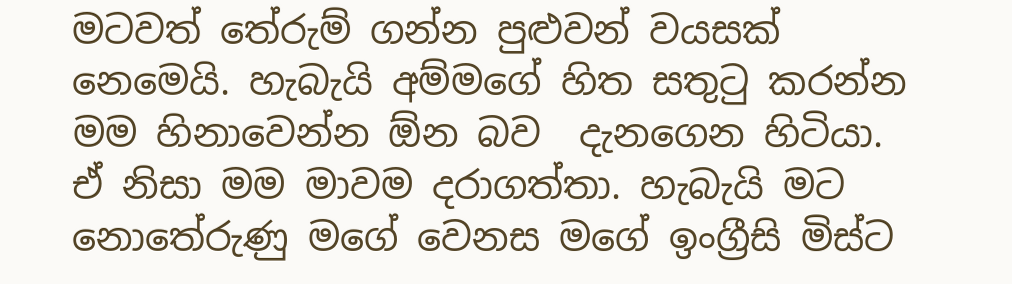මටවත් තේරුම් ගන්න පුළුවන් වයසක් නෙමෙයි. හැබැයි අම්මගේ හිත සතුටු කරන්න මම හිනාවෙන්න ඕන බව  දැනගෙන හිටියා. ඒ නිසා මම මාවම දරාගත්තා. හැබැයි මට නොතේරුණු මගේ වෙනස මගේ ඉංග්‍රීසි මිස්ට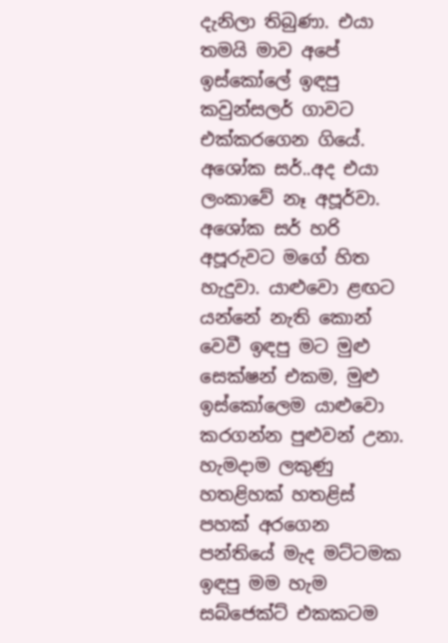දැනිලා තිබුණා. එයා තමයි මාව අපේ ඉස්කෝලේ ඉඳපු කවුන්සලර් ගාවට එක්කරගෙන ගියේ. අශෝක සර්..අද එයා ලංකාවේ නෑ අපූර්වා. අශෝක සර් හරි අපූරුවට මගේ හිත හැදුවා. යාළුවො ළඟට යන්නේ නැති කොන් වෙවී ඉඳපු මට මුළු සෙක්ෂන් එකම, මුළු ඉස්කෝලෙම යාළුවො කරගන්න පුළුවන් උනා. හැමදාම ලකුණු හතළිහක් හතළිස් පහක් අරගෙන පන්තියේ මැද මට්ටමක ඉඳපු මම හැම සබ්ජෙක්ට් එකකටම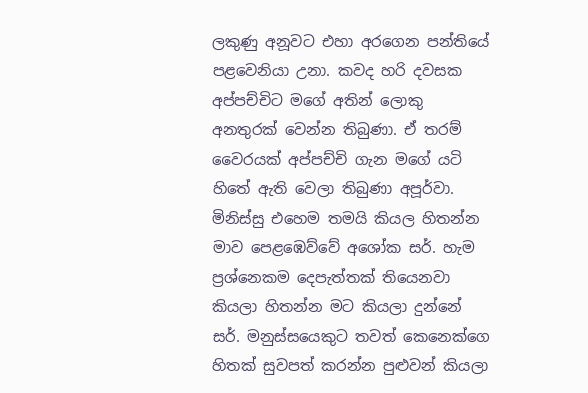ලකුණු අනූවට එහා අරගෙන පන්තියේ පළවෙනියා උනා. කවද හරි දවසක අප්පච්චිට මගේ අතින් ලොකු අනතුරක් වෙන්න තිබුණා. ඒ තරම් වෛරයක් අප්පච්චි ගැන මගේ යටි හිතේ ඇති වෙලා තිබුණා අපූර්වා. මිනිස්සු එහෙම තමයි කියල හිතන්න මාව පෙළඹෙව්වේ අශෝක සර්. හැම ප්‍රශ්නෙකම දෙපැත්තක් තියෙනවා කියලා හිතන්න මට කියලා දුන්නේ සර්. මනුස්සයෙකුට තවත් කෙනෙක්ගෙ හිතක් සුවපත් කරන්න පුළුවන් කියලා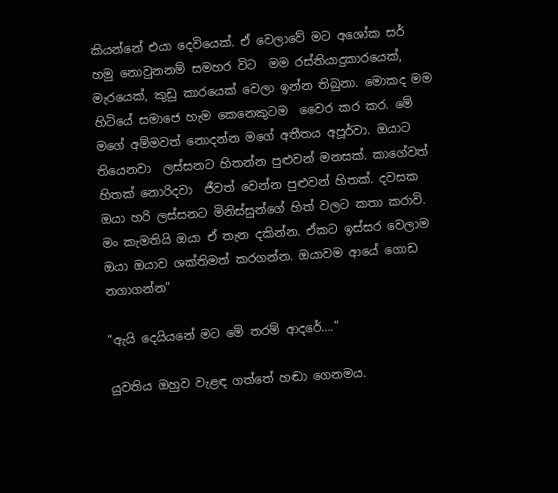කියන්නේ එයා දෙවියෙක්. ඒ වෙලාවේ මට අශෝක සර් හමු නොවුනනම් සමහර විට  මම රස්තියාදුකාරයෙක්, මැරයෙක්, කුඩු කාරයෙක් වෙලා ඉන්න තිබුනා. මොකද මම හිටියේ සමාජෙ හැම කෙනෙකුටම  වෛර කර කර. මේ මගේ අම්මවත් නොදන්න මගේ අතීතය අපූර්වා. ඔයාට තියෙනවා  ලස්සනට හිතන්න පුළුවන් මනසක්. කාගේවත් හිතක් නොරිදවා  ජීවත් වෙන්න පුළුවන් හිතක්. දවසක ඔයා හරි ලස්සනට මිනිස්සුන්ගේ හිත් වලට කතා කරාවි. මං කැමතියි ඔයා ඒ තැන දකින්න. ඒකට ඉස්සර වෙලාම ඔයා ඔයාව ශක්තිමත් කරගන්න. ඔයාවම ආයේ ගොඩ නගාගන්න”

“ඇයි දෙයියනේ මට මේ තරම් ආදරේ….”

යුවතිය ඔහුව වැළඳ ගත්තේ හඬා ගෙනමය.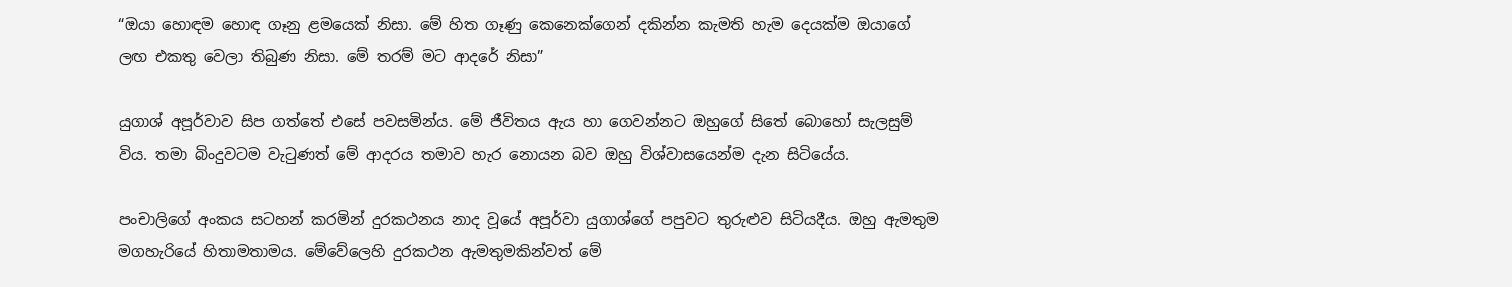“ඔයා හොඳම හොඳ ගෑනු ළමයෙක් නිසා. මේ හිත ගෑණු කෙනෙක්ගෙන් දකින්න කැමති හැම දෙයක්ම ඔයාගේ ලඟ එකතු වෙලා තිබුණ නිසා. මේ තරම් මට ආදරේ නිසා”

යුගාශ් අපූර්වාව සිප ගත්තේ එසේ පවසමින්ය. මේ ජීවිතය ඇය හා ගෙවන්නට ඔහුගේ සිතේ බොහෝ සැලසුම් විය. තමා බිංදුවටම වැටුණත් මේ ආදරය තමාව හැර නොයන බව ඔහු විශ්වාසයෙන්ම දැන සිටියේය.

පංචාලිගේ අංකය සටහන් කරමින් දුරකථනය නාද වූයේ අපූර්වා යුගාශ්ගේ පපුවට තුරුළුව සිටියදීය. ඔහු ඇමතුම මගහැරියේ හිතාමතාමය. මේවේලෙහි දුරකථන ඇමතුමකින්වත් මේ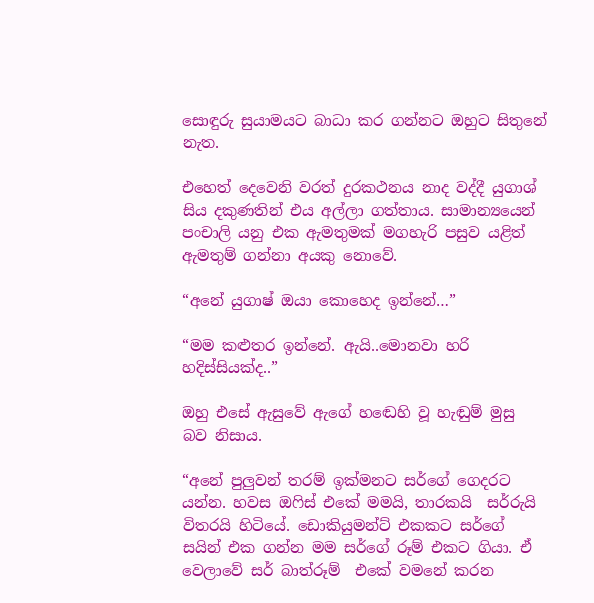සොඳුරු සුයාමයට බාධා කර ගන්නට ඔහුට සිතුනේ නැත.

එහෙත් දෙවෙනි වරත් දුරකථනය නාද වද්දී යුගාශ් සිය දකුණතින් එය අල්ලා ගත්තාය. සාමාන්‍යයෙන් පංචාලි යනු එක ඇමතුමක් මගහැරි පසුව යළිත් ඇමතුම් ගන්නා අයකු නොවේ.

“අනේ යුගාෂ් ඔයා කොහෙද ඉන්නේ…”

“මම කළුතර ඉන්නේ. ඇයි..මොනවා හරි හදිස්සියක්ද..”

ඔහු එසේ ඇසුවේ ඇගේ හඬෙහි වූ හැඬුම් මුසු  බව නිසාය.

“අනේ පුලුවන් තරම් ඉක්මනට සර්ගේ ගෙදරට යන්න. හවස ඔෆිස් එකේ මමයි, තාරකයි  සර්රුයි විතරයි හිටියේ. ඩොකියුමන්ට් එකකට සර්ගේ සයින් එක ගන්න මම සර්ගේ රූම් එකට ගියා. ඒ වෙලාවේ සර් බාත්රූම්  එකේ වමනේ කරන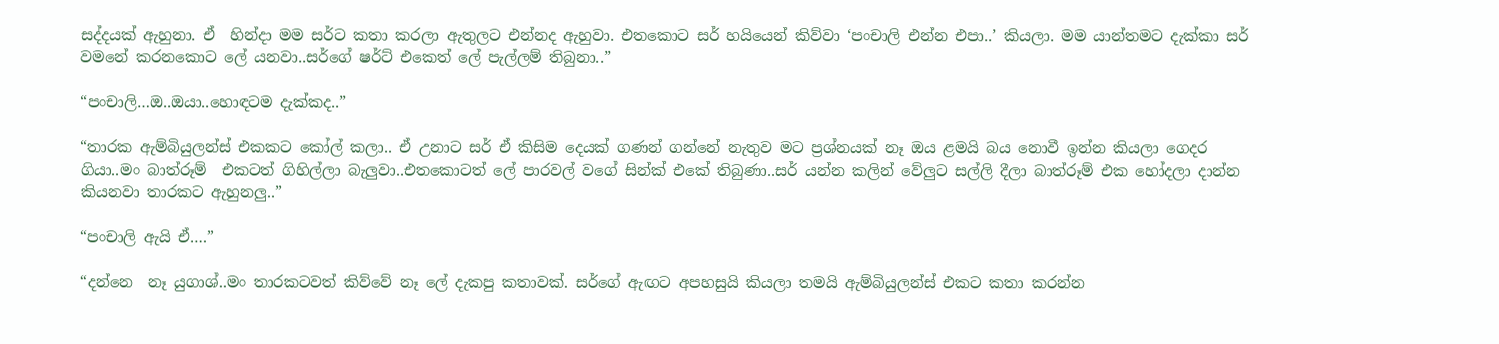සද්දයක් ඇහුනා. ඒ  හින්දා මම සර්ට කතා කරලා ඇතුලට එන්නද ඇහුවා. එතකොට සර් හයියෙන් කිව්වා ‘පංචාලි එන්න එපා..’ කියලා. මම යාන්තමට දැක්කා සර් වමනේ කරනකොට ලේ යනවා..සර්ගේ ෂර්ට් එකෙත් ලේ පැල්ලම් තිබුනා..”

“පංචාලි…ඔ..ඔයා..හොඳටම දැක්කද..”

“තාරක ඇම්බියුලන්ස් එකකට කෝල් කලා.. ඒ උනාට සර් ඒ කිසිම දෙයක් ගණන් ගන්නේ නැතුව මට ප්‍රශ්නයක් නෑ ඔය ළමයි බය නොවී ඉන්න කියලා ගෙදර ගියා..මං බාත්රූම්  එකටත් ගිහිල්ලා බැලුවා..එතකොටත් ලේ පාරවල් වගේ සින්ක් එකේ තිබුණා..සර් යන්න කලින් වේලුට සල්ලි දීලා බාත්රූම් එක හෝදලා දාන්න කියනවා තාරකට ඇහුනලු..”

“පංචාලි ඇයි ඒ….”

“දන්නෙ  නෑ යුගාශ්..මං තාරකටවත් කිව්වේ නෑ ලේ දැකපු කතාවක්. සර්ගේ ඇඟට අපහසුයි කියලා තමයි ඇම්බියුලන්ස් එකට කතා කරන්න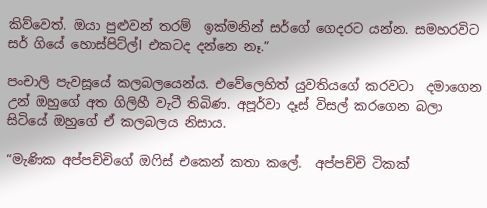කිව්වෙත්. ඔයා පුළුවන් තරම්  ඉක්මනින් සර්ගේ ගෙදරට යන්න. සමහරවිට සර් ගියේ හොස්පිට්ල්l එකටද දන්නෙ නෑ.”

පංචාලි පැවසූයේ කලබලයෙන්ය. එවේලෙහිත් යුවතියගේ කරවටා  දමාගෙන උන් ඔහුගේ අත ගිලිහී වැටී තිබිණ. අපූර්වා දෑස් විසල් කරගෙන බලා සිටියේ ඔහුගේ ඒ කලබලය නිසාය.

“මැණික අප්පච්චිගේ ඔෆිස් එකෙන් කතා කලේ.  අප්පච්චි ටිකක්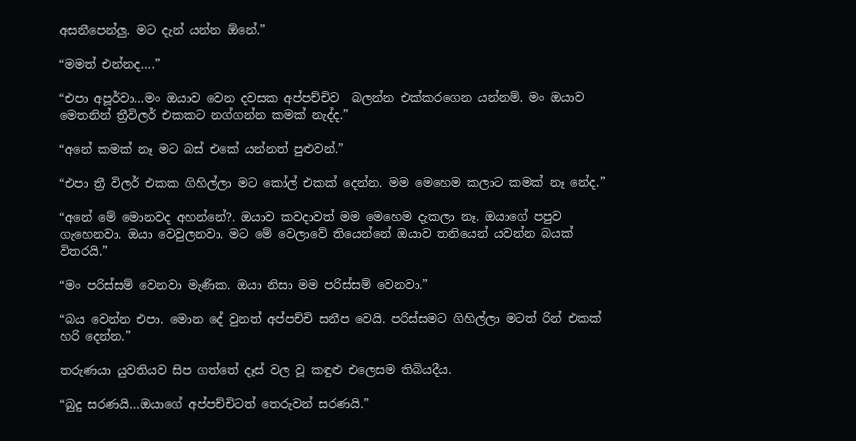අසනීපෙන්ලු. මට දැන් යන්න ඕනේ.”

“මමත් එන්නද….”

“එපා අපූර්වා…මං ඔයාව වෙන දවසක අප්පච්චිව  බලන්න එක්කරගෙන යන්නම්. මං ඔයාව මෙතනින් ත්‍රීවිලර් එකකට නග්ගන්න කමක් නැද්ද.”

“අනේ කමක් නෑ මට බස් එකේ යන්නත් පුළුවන්.”

“එපා ත්‍රී විලර් එකක ගිහිල්ලා මට කෝල් එකක් දෙන්න. මම මෙහෙම කලාට කමක් නෑ නේද.”

“අනේ මේ මොනවද අහන්නේ?. ඔයාව කවදාවත් මම මෙහෙම දැකලා නෑ. ඔයාගේ පපුව ගැහෙනවා. ඔයා වෙවුලනවා. මට මේ වෙලාවේ තියෙන්නේ ඔයාව තනියෙන් යවන්න බයක් විතරයි.”

“මං පරිස්සම් වෙනවා මැණික. ඔයා නිසා මම පරිස්සම් වෙනවා.”

“බය වෙන්න එපා. මොන දේ වුනත් අප්පච්චි සනීප වෙයි. පරිස්සමට ගිහිල්ලා මටත් රින් එකක් හරි දෙන්න.”

තරුණයා යුවතියව සිප ගත්තේ දෑස් වල වූ කඳුළු එලෙසම තිබියදීය.

“බුදු සරණයි…ඔයාගේ අප්පච්චිටත් තෙරුවන් සරණයි.”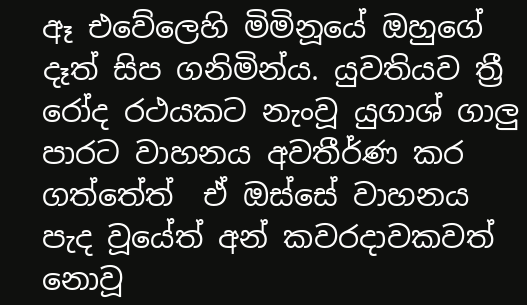ඈ එවේලෙහි මිමිනූයේ ඔහුගේ දෑත් සිප ගනිමින්ය. යුවතියව ත්‍රී රෝද රථයකට නැංවූ යුගාශ් ගාලු පාරට වාහනය අවතීර්ණ කර  ගත්තේත්  ඒ ඔස්සේ වාහනය පැද වූයේත් අන් කවරදාවකවත් නොවූ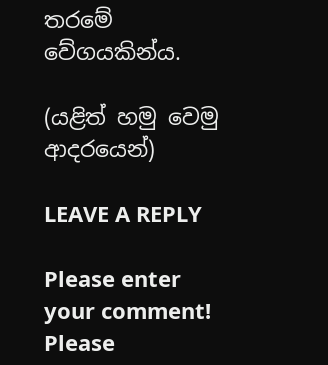තරමේ වේගයකින්ය.

(යළිත් හමු වෙමු ආදරයෙන්)

LEAVE A REPLY

Please enter your comment!
Please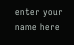enter your name here